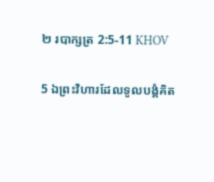២ របាក្សត្រ 2:5-11 KHOV

5 ឯព្រះ‌វិហារដែលទូល‌បង្គំគិត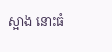ស្អាង នោះធំ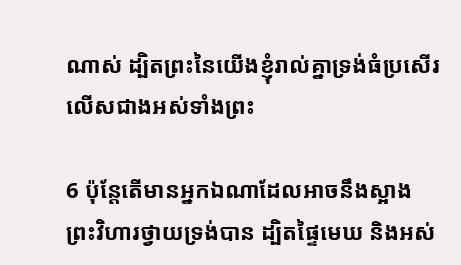ណាស់ ដ្បិតព្រះនៃយើងខ្ញុំរាល់គ្នាទ្រង់ធំប្រសើរ លើសជាងអស់ទាំងព្រះ

6 ប៉ុន្តែតើមានអ្នកឯណាដែលអាចនឹងស្អាងព្រះ‌វិហារថ្វាយទ្រង់បាន ដ្បិតផ្ទៃមេឃ និងអស់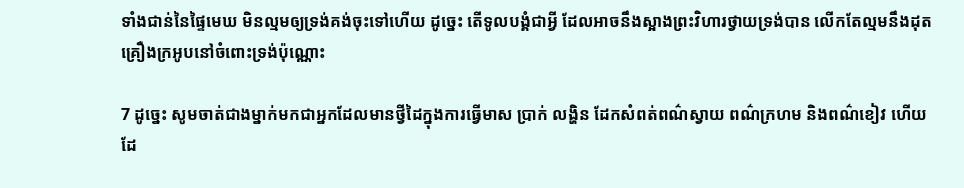ទាំងជាន់នៃផ្ទៃមេឃ មិនល្មមឲ្យទ្រង់គង់ចុះទៅហើយ ដូច្នេះ តើទូល‌បង្គំជាអ្វី ដែលអាចនឹងស្អាងព្រះ‌វិហារថ្វាយទ្រង់បាន លើកតែល្មមនឹងដុតគ្រឿងក្រអូបនៅចំពោះទ្រង់ប៉ុណ្ណោះ

7 ដូច្នេះ សូមចាត់ជាងម្នាក់មកជាអ្នកដែលមានថ្វី‌ដៃក្នុងការធ្វើមាស ប្រាក់ លង្ហិន ដែកសំពត់ពណ៌ស្វាយ ពណ៌ក្រហម និងពណ៌ខៀវ ហើយដែ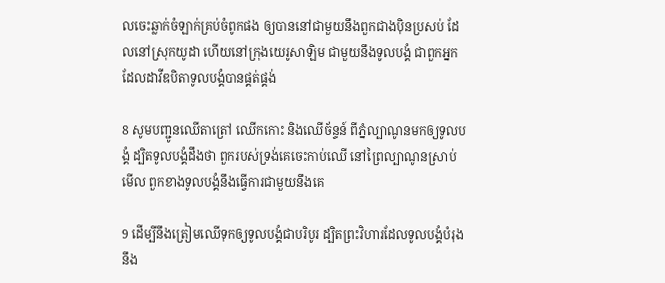លចេះឆ្លាក់ចំឡាក់គ្រប់ចំពូកផង ឲ្យបាននៅជាមួយនឹងពួកជាងប៉ិន‌ប្រសប់ ដែលនៅស្រុកយូដា ហើយនៅក្រុងយេរូ‌សាឡិម ជាមួយនឹងទូល‌បង្គំ ជាពួកអ្នកដែលដាវីឌបិតាទូល‌បង្គំបានផ្គត់‌ផ្គង់

8 សូមបញ្ជូនឈើតាត្រៅ ឈើកកោះ និងឈើច័ន្ទន៍ ពីភ្នំល្បាណូនមកឲ្យទូល‌បង្គំ ដ្បិតទូល‌បង្គំដឹងថា ពួករបស់ទ្រង់គេចេះកាប់ឈើ នៅព្រៃល្បាណូនស្រាប់ មើល ពួកខាងទូល‌បង្គំនឹងធ្វើការជាមួយនឹងគេ

9 ដើម្បីនឹងត្រៀមឈើទុកឲ្យទូល‌បង្គំជាបរិបូរ ដ្បិតព្រះ‌វិហារដែលទូល‌បង្គំបំរុងនឹង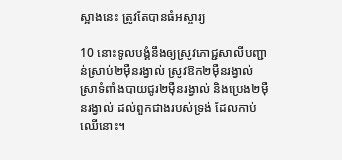ស្អាងនេះ ត្រូវតែបានធំអស្ចារ្យ

10 នោះទូល‌បង្គំនឹងឲ្យស្រូវភោជ្ជ‌សាលីបញ្ជាន់ស្រាប់២ម៉ឺនរង្វាល់ ស្រូវឱក២ម៉ឺនរង្វាល់ ស្រាទំពាំង‌បាយ‌ជូរ២ម៉ឺនរង្វាល់ និងប្រេង២ម៉ឺនរង្វាល់ ដល់ពួកជាងរបស់ទ្រង់ ដែលកាប់ឈើនោះ។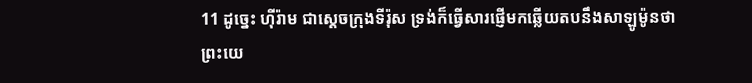11 ដូច្នេះ ហ៊ីរ៉ាម ជាស្តេចក្រុងទីរ៉ុស ទ្រង់ក៏ធ្វើសារផ្ញើមកឆ្លើយតបនឹងសាឡូ‌ម៉ូនថា ព្រះ‌យេ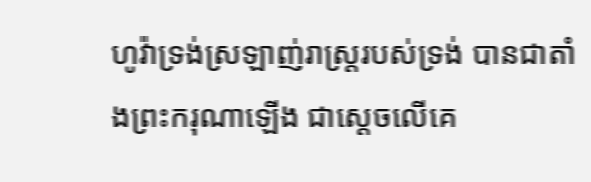ហូវ៉ាទ្រង់ស្រឡាញ់រាស្ត្ររបស់ទ្រង់ បានជាតាំងព្រះ‌ករុណាឡើង ជាស្តេចលើគេ